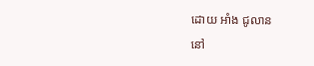ដោយ អាំង ជូលាន
នៅ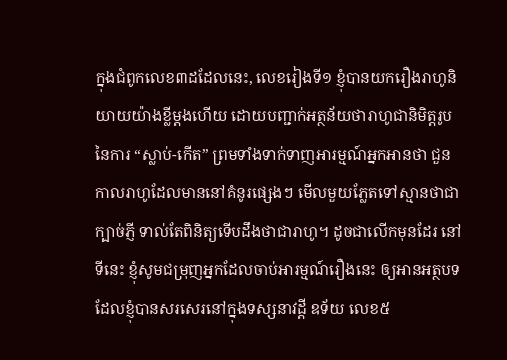ក្នុងជំពូកលេខ៣ដដែលនេះ, លេខរៀងទី១ ខ្ញុំបានយករឿងរាហូនិយាយយ៉ាងខ្លីម្តងហើយ ដោយបញ្ជាក់អត្ថន័យថារាហូជានិមិត្តរូបនៃការ “ស្លាប់-កើត” ព្រមទាំងទាក់ទាញអារម្មណ៍អ្នកអានថា ជួនកាលរាហូដែលមាននៅគំនូរផ្សេងៗ មើលមួយភ្លែតទៅស្មានថាជាក្បាច់ភ្ញី ទាល់តែពិនិត្យទើបដឹងថាជារាហូ។ ដូចជាលើកមុនដែរ នៅទីនេះ ខ្ញុំសូមជម្រុញអ្នកដែលចាប់អារម្មណ៍រឿងនេះ ឲ្យអានអត្ថបទដែលខ្ញុំបានសរសេរនៅក្នុងទស្សនាវដ្តី ឧទ័យ លេខ៥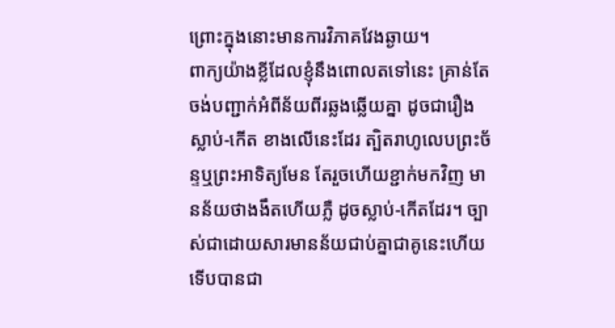ព្រោះក្នុងនោះមានការវិភាគវែងឆ្ងាយ។
ពាក្យយ៉ាងខ្លីដែលខ្ញុំនឹងពោលតទៅនេះ គ្រាន់តែចង់បញ្ជាក់អំពីន័យពីរឆ្លងឆ្លើយគ្នា ដូចជារឿង ស្លាប់-កើត ខាងលើនេះដែរ ត្បិតរាហូលេបព្រះច័ន្ទឬព្រះអាទិត្យមែន តែរួចហើយខ្ជាក់មកវិញ មានន័យថាងងឹតហើយភ្លឺ ដូចស្លាប់-កើតដែរ។ ច្បាស់ជាដោយសារមានន័យជាប់គ្នាជាគូនេះហើយ ទើបបានជា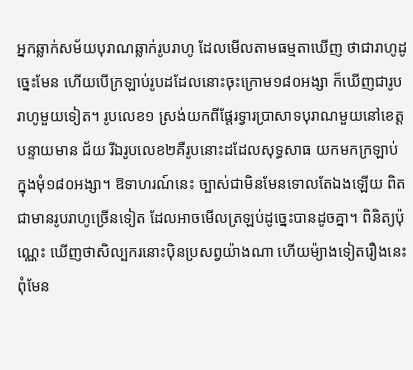អ្នកឆ្លាក់សម័យបុរាណឆ្លាក់រូបរាហូ ដែលមើលតាមធម្មតាឃើញ ថាជារាហូដូច្នេះមែន ហើយបើក្រឡាប់រូបដដែលនោះចុះក្រោម១៨០អង្សា ក៏ឃើញជារូបរាហូមួយទៀត។ រូបលេខ១ ស្រង់យកពីផ្តែរទ្វារប្រាសាទបុរាណមួយនៅខេត្តបន្ទាយមាន ជ័យ រីឯរូបលេខ២គឺរូបនោះដដែលសុទ្ធសាធ យកមកក្រឡាប់ក្នុងមុំ១៨០អង្សា។ ឱទាហរណ៍នេះ ច្បាស់ជាមិនមែនទោលតែឯងឡើយ ពិតជាមានរូបរាហូច្រើនទៀត ដែលអាចមើលត្រឡប់ដូច្នេះបានដូចគ្នា។ ពិនិត្យប៉ុណ្ណេះ ឃើញថាសិល្បករនោះប៉ិនប្រសព្វយ៉ាងណា ហើយម៉្យាងទៀតរឿងនេះពុំមែន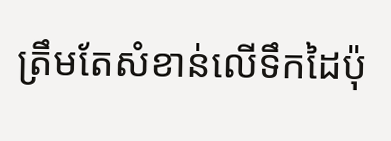ត្រឹមតែសំខាន់លើទឹកដៃប៉ុ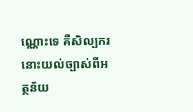ណ្ណោះទេ គឺសិល្បករនោះយល់ច្បាស់ពីអត្ថន័យ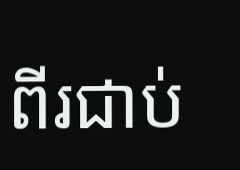ពីរជាប់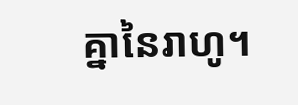គ្នានៃរាហូ។